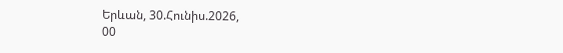Երևան, 30.Հունիս.2026,
00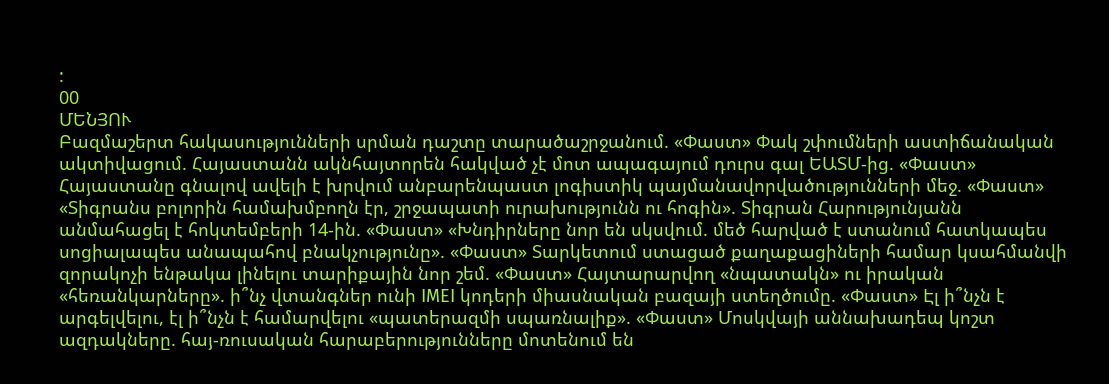:
00
ՄԵՆՅՈՒ
Բազմաշերտ հակասությունների սրման դաշտը տարածաշրջանում. «Փաստ» Փակ շփումների աստիճանական ակտիվացում. Հայաստանն ակնհայտորեն հակված չէ մոտ ապագայում դուրս գալ ԵԱՏՄ-ից. «Փաստ» Հայաստանը գնալով ավելի է խրվում անբարենպաստ լոգիստիկ պայմանավորվածությունների մեջ. «Փաստ» «Տիգրանս բոլորին համախմբողն էր, շրջապատի ուրախությունն ու հոգին». Տիգրան Հարությունյանն անմահացել է հոկտեմբերի 14-ին. «Փաստ» «Խնդիրները նոր են սկսվում. մեծ հարված է ստանում հատկապես սոցիալապես անապահով բնակչությունը». «Փաստ» Տարկետում ստացած քաղաքացիների համար կսահմանվի զորակոչի ենթակա լինելու տարիքային նոր շեմ. «Փաստ» Հայտարարվող «նպատակն» ու իրական «հեռանկարները». ի՞նչ վտանգներ ունի IMEI կոդերի միասնական բազայի ստեղծումը. «Փաստ» Էլ ի՞նչն է արգելվելու, էլ ի՞նչն է համարվելու «պատերազմի սպառնալիք». «Փաստ» Մոսկվայի աննախադեպ կոշտ ազդակները. հայ-ռուսական հարաբերությունները մոտենում են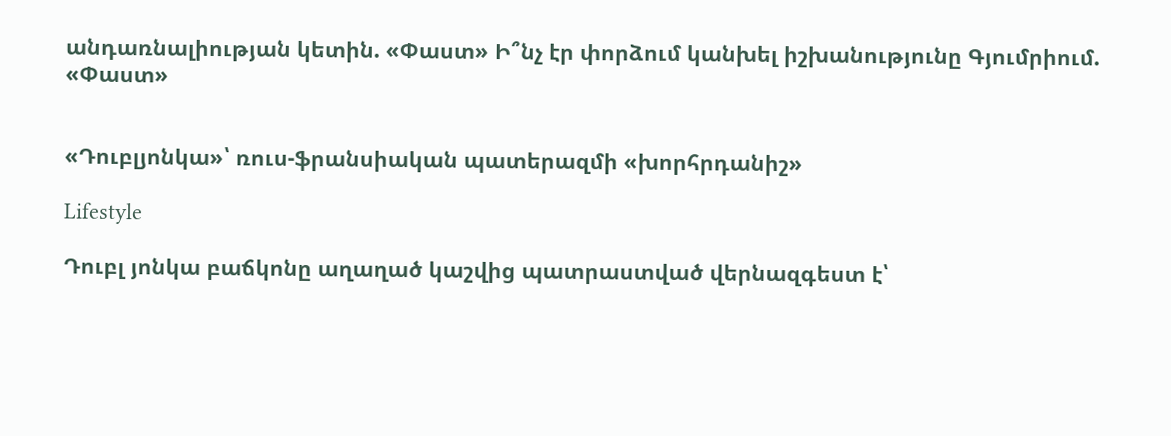անդառնալիության կետին. «Փաստ» Ի՞նչ էր փորձում կանխել իշխանությունը Գյումրիում. «Փաստ»


«Դուբլյոնկա»՝ ռուս-ֆրանսիական պատերազմի «խորհրդանիշ»

Lifestyle

Դուբլ յոնկա բաճկոնը աղաղած կաշվից պատրաստված վերնազգեստ է՝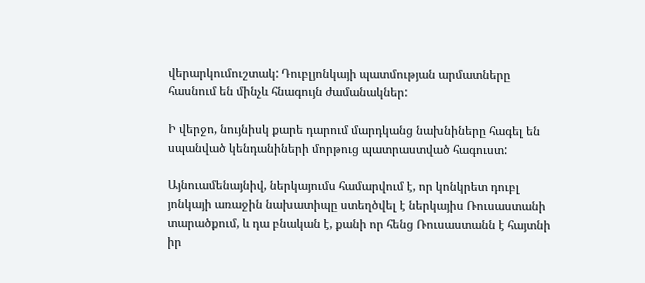վերարկումուշտակ: Դուբլյոնկայի պատմության արմատները հասնում են մինչև հնագույն ժամանակներ:

Ի վերջո, նույնիսկ քարե դարում մարդկանց նախնիները հագել են սպանված կենդանիների մորթուց պատրաստված հագուստ:

Այնուամենայնիվ, ներկայումս համարվում է, որ կոնկրետ դուբլ յոնկայի առաջին նախատիպը ստեղծվել է ներկայիս Ռուսաստանի տարածքում, և դա բնական է, քանի որ հենց Ռուսաստանն է հայտնի իր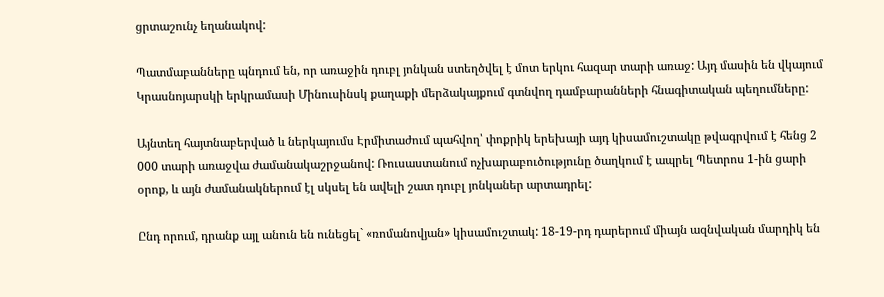ցրտաշունչ եղանակով:

Պատմաբանները պնդում են, որ առաջին դուբլ յոնկան ստեղծվել է մոտ երկու հազար տարի առաջ: Այդ մասին են վկայում Կրասնոյարսկի երկրամասի Մինուսինսկ քաղաքի մերձակայքում գտնվող դամբարանների հնագիտական պեղումները:

Այնտեղ հայտնաբերված և ներկայումս Էրմիտաժում պահվող՝ փոքրիկ երեխայի այդ կիսամուշտակը թվագրվում է հենց 2 000 տարի առաջվա ժամանակաշրջանով: Ռուսաստանում ոչխարաբուծությունը ծաղկում է ապրել Պետրոս 1-ին ցարի օրոք, և այն ժամանակներում էլ սկսել են ավելի շատ դուբլ յոնկաներ արտադրել:

Ընդ որում, դրանք այլ անուն են ունեցել` «ռոմանովյան» կիսամուշտակ: 18-19-րդ դարերում միայն ազնվական մարդիկ են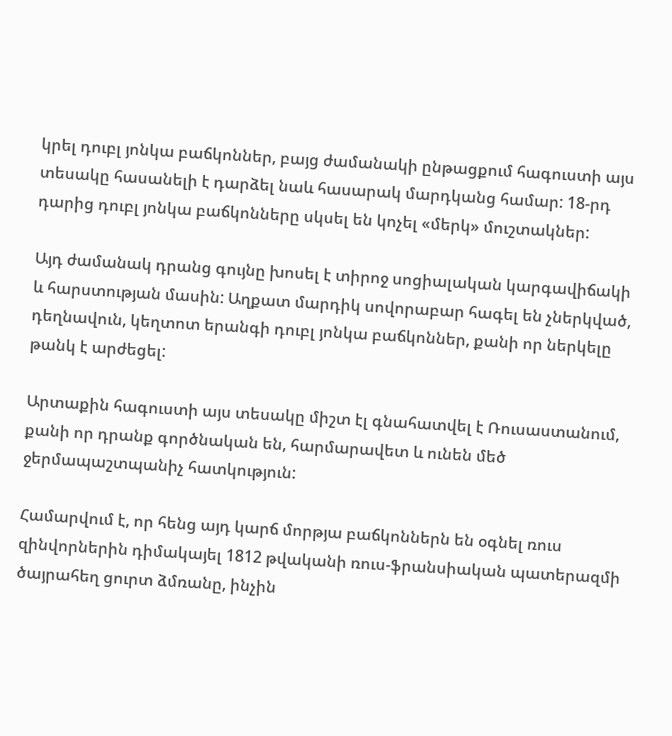կրել դուբլ յոնկա բաճկոններ, բայց ժամանակի ընթացքում հագուստի այս տեսակը հասանելի է դարձել նաև հասարակ մարդկանց համար: 18-րդ դարից դուբլ յոնկա բաճկոնները սկսել են կոչել «մերկ» մուշտակներ:

Այդ ժամանակ դրանց գույնը խոսել է տիրոջ սոցիալական կարգավիճակի և հարստության մասին: Աղքատ մարդիկ սովորաբար հագել են չներկված, դեղնավուն, կեղտոտ երանգի դուբլ յոնկա բաճկոններ, քանի որ ներկելը թանկ է արժեցել:

Արտաքին հագուստի այս տեսակը միշտ էլ գնահատվել է Ռուսաստանում, քանի որ դրանք գործնական են, հարմարավետ և ունեն մեծ ջերմապաշտպանիչ հատկություն:

Համարվում է, որ հենց այդ կարճ մորթյա բաճկոններն են օգնել ռուս զինվորներին դիմակայել 1812 թվականի ռուս-ֆրանսիական պատերազմի ծայրահեղ ցուրտ ձմռանը, ինչին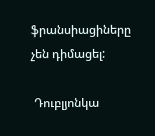ֆրանսիացիները չեն դիմացել:

 Դուբլյոնկա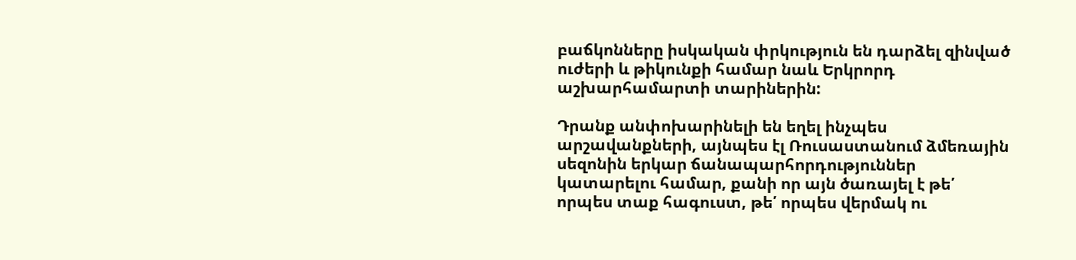բաճկոնները իսկական փրկություն են դարձել զինված ուժերի և թիկունքի համար նաև Երկրորդ աշխարհամարտի տարիներին:

Դրանք անփոխարինելի են եղել ինչպես արշավանքների, այնպես էլ Ռուսաստանում ձմեռային սեզոնին երկար ճանապարհորդություններ կատարելու համար, քանի որ այն ծառայել է թե՛ որպես տաք հագուստ, թե՛ որպես վերմակ ու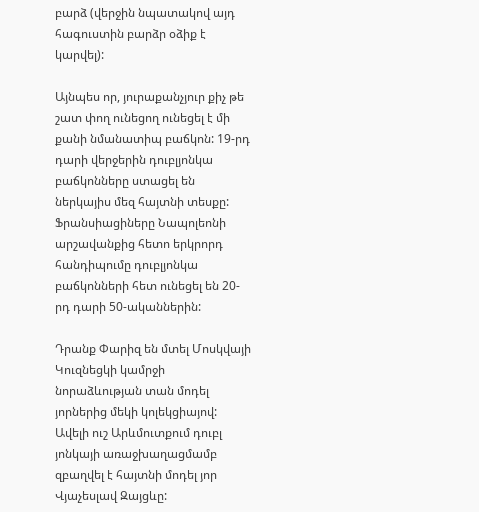բարձ (վերջին նպատակով այդ հագուստին բարձր օձիք է կարվել):

Այնպես որ, յուրաքանչյուր քիչ թե շատ փող ունեցող ունեցել է մի քանի նմանատիպ բաճկոն: 19-րդ դարի վերջերին դուբլյոնկա բաճկոնները ստացել են ներկայիս մեզ հայտնի տեսքը: Ֆրանսիացիները Նապոլեոնի արշավանքից հետո երկրորդ հանդիպումը դուբլյոնկա բաճկոնների հետ ունեցել են 20-րդ դարի 50-ականներին:

Դրանք Փարիզ են մտել Մոսկվայի Կուզնեցկի կամրջի նորաձևության տան մոդել յորներից մեկի կոլեկցիայով: Ավելի ուշ Արևմուտքում դուբլ յոնկայի առաջխաղացմամբ զբաղվել է հայտնի մոդել յոր Վյաչեսլավ Զայցևը: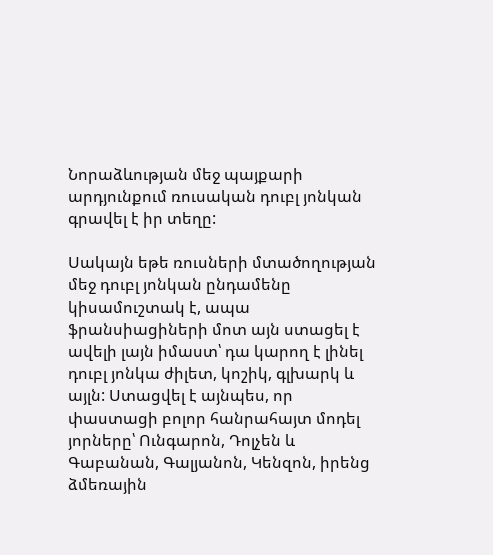Նորաձևության մեջ պայքարի արդյունքում ռուսական դուբլ յոնկան գրավել է իր տեղը:

Սակայն եթե ռուսների մտածողության մեջ դուբլ յոնկան ընդամենը կիսամուշտակ է, ապա ֆրանսիացիների մոտ այն ստացել է ավելի լայն իմաստ՝ դա կարող է լինել դուբլ յոնկա ժիլետ, կոշիկ, գլխարկ և այլն: Ստացվել է այնպես, որ փաստացի բոլոր հանրահայտ մոդել յորները՝ Ունգարոն, Դոլչեն և Գաբանան, Գալյանոն, Կենզոն, իրենց ձմեռային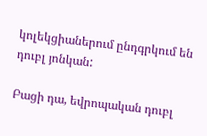կոլեկցիաներում ընդգրկում են դուբլ յոնկան:

Բացի դա, եվրոպական դուբլ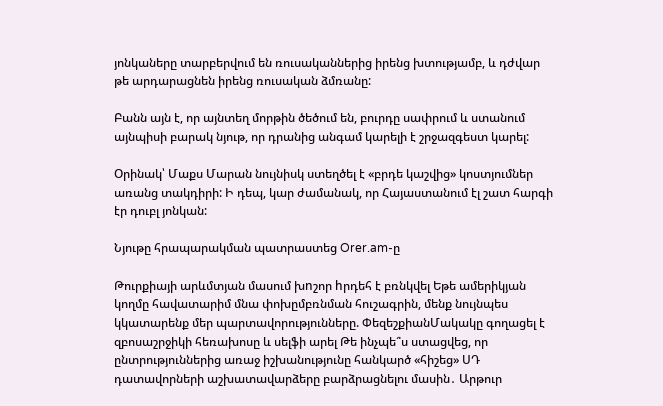յոնկաները տարբերվում են ռուսականներից իրենց խտությամբ, և դժվար թե արդարացնեն իրենց ռուսական ձմռանը:

Բանն այն է, որ այնտեղ մորթին ծեծում են, բուրդը սափրում և ստանում այնպիսի բարակ նյութ, որ դրանից անգամ կարելի է շրջազգեստ կարել:

Օրինակ՝ Մաքս Մարան նույնիսկ ստեղծել է «բրդե կաշվից» կոստյումներ առանց տակդիրի: Ի դեպ, կար ժամանակ, որ Հայաստանում էլ շատ հարգի էր դուբլ յոնկան:

Նյութը հրապարակման պատրաստեց Orer.am-ը

Թուրքիայի արևմտյան մասում խnշոր hրդեհ է բռնկվել Եթե ամերիկյան կողմը հավատարիմ մնա փոխըմբռնման հուշագրին, մենք նույնպես կկատարենք մեր պարտավորությունները. ՓեզեշքիանՄակակը գողացել է զբոսաշրջիկի հեռախոսը և սելֆի արել Թե ինչպե՞ս ստացվեց, որ ընտրություններից առաջ իշխանությունը հանկարծ «հիշեց» ՍԴ դատավորների աշխատավարձերը բարձրացնելու մասին․ Արթուր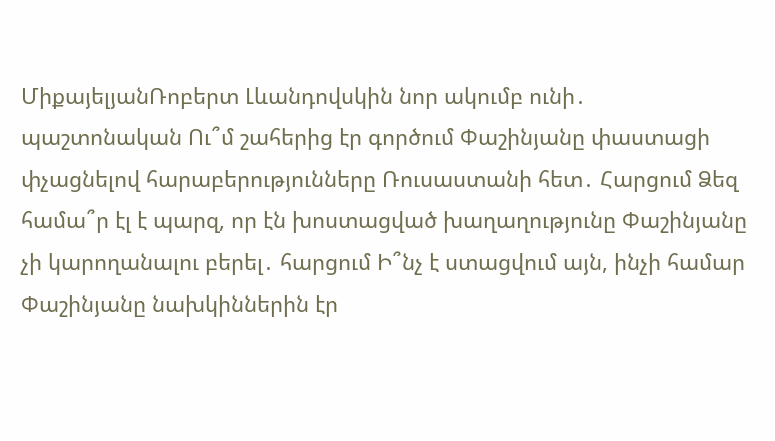ՄիքայելյանՌոբերտ Լևանդովսկին նոր ակումբ ունի․ պաշտոնական Ու՞մ շահերից էր գործում Փաշինյանը փաստացի փչացնելով հարաբերությունները Ռուսաստանի հետ․ Հարցում Ձեզ համա՞ր էլ է պարզ, որ էն խոստացված խաղաղությունը Փաշինյանը չի կարողանալու բերել․ հարցում Ի՞նչ է ստացվում այն, ինչի համար Փաշինյանը նախկիններին էր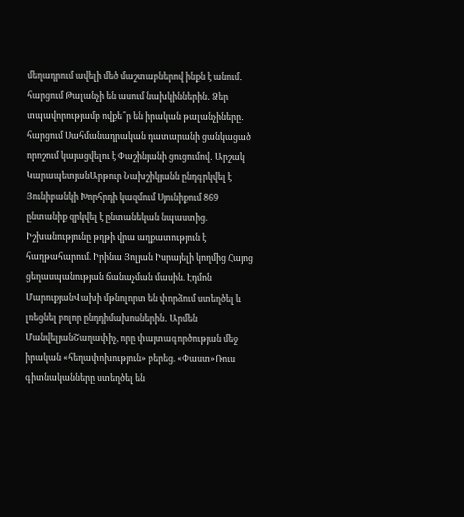մեղադրում ավելի մեծ մաշտաբներով ինքն է անում․ հարցում Թալանչի են ասում նախկիններին․ Ձեր տպավորությամբ ովքե՞ր են իրական թալանչիները․ հարցում Սահմանադրական դատարանի ցանկացած որոշում կայացվելու է Փաշինյանի ցուցումով․ Արշակ ԿարապետյանԱրթուր Նախշիկյանն ընդգրկվել է Յունիբանկի Խորհրդի կազմում Սյունիքում 869 ընտանիք զրկվել է ընտանեկան նպաստից. Իշխանությունը թղթի վրա աղքատություն է հաղթահարում. Իրինա Յոլյան Իսրայելի կողմից Հայոց ցեղասպանության ճանաչման մասին. Էդմոն ՄարուքյանՎախի մթնոլորտ են փորձում ստեղծել և լռեցնել բոլոր ընդդիմախոսներին․ Արմեն ՄանվելյանՇաղափիչ, որը փայտագործության մեջ իրական «հեղափոխություն» բերեց. «Փաստ»Ռուս գիտնականները ստեղծել են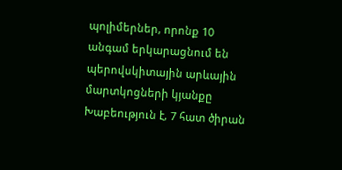պոլիմերներ, որոնք 10 անգամ երկարացնում են պերովսկիտային արևային մարտկոցների կյանքը Խաբեություն է, 7 հատ ծիրան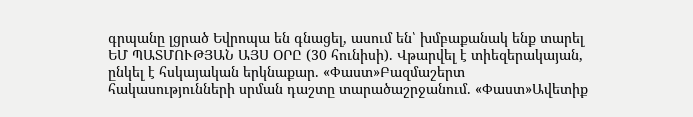գրպանը լցրած Եվրոպա են գնացել, ասում են՝ խմբաքանակ ենք տարել ԵՄ ՊԱՏՄՈՒԹՅԱՆ ԱՅՍ ՕՐԸ (30 հունիսի). Վթարվել է տիեզերակայան, ընկել է հսկայական երկնաքար. «Փաստ»Բազմաշերտ հակասությունների սրման դաշտը տարածաշրջանում. «Փաստ»Ավետիք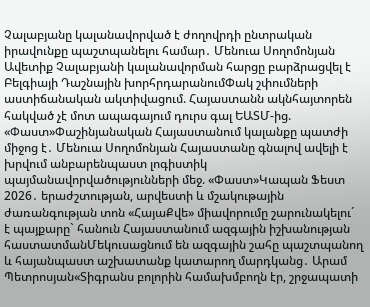Չալաբյանը կալանավորված է ժողովրդի ընտրական իրավունքը պաշտպանելու համար․ Մենուա Սողոմոնյան Ավետիք Չալաբյանի կալանավորման հարցը բարձրացվել է Բելգիայի Դաշնային խորհրդարանումՓակ շփումների աստիճանական ակտիվացում. Հայաստանն ակնհայտորեն հակված չէ մոտ ապագայում դուրս գալ ԵԱՏՄ-ից. «Փաստ»Փաշինյանական Հայաստանում կալանքը պատժի միջոց է․ Մենուա Սողոմոնյան Հայաստանը գնալով ավելի է խրվում անբարենպաստ լոգիստիկ պայմանավորվածությունների մեջ. «Փաստ»Կապան Ֆեստ 2026․ երաժշտության, արվեստի և մշակութային ժառանգության տոն «ՀայաՔվե» միավորումը շարունակելու´ է պայքարը` հանուն Հայաստանում ազգային իշխանության հաստատմանՄեկուսացնում են ազգային շահը պաշտպանող և հայանպաստ աշխատանք կատարող մարդկանց․ Արամ Պետրոսյան«Տիգրանս բոլորին համախմբողն էր, շրջապատի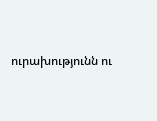ուրախությունն ու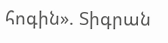հոգին». Տիգրան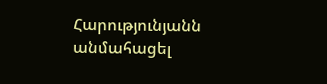Հարությունյանն անմահացել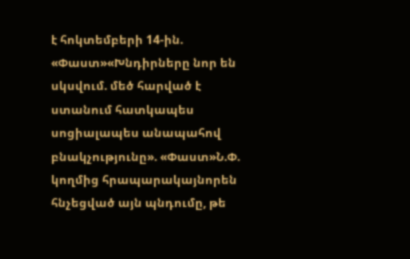է հոկտեմբերի 14-ին. «Փաստ»«Խնդիրները նոր են սկսվում. մեծ հարված է ստանում հատկապես սոցիալապես անապահով բնակչությունը». «Փաստ»Ն.Փ. կողմից հրապարակայնորեն հնչեցված այն պնդումը, թե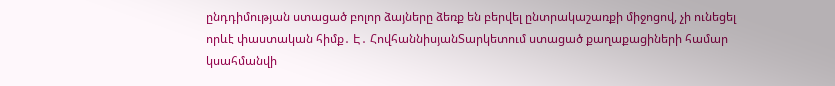ընդդիմության ստացած բոլոր ձայները ձեռք են բերվել ընտրակաշառքի միջոցով, չի ունեցել որևէ փաստական հիմք․ Է․ ՀովհաննիսյանՏարկետում ստացած քաղաքացիների համար կսահմանվի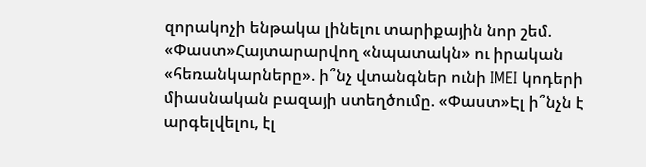զորակոչի ենթակա լինելու տարիքային նոր շեմ. «Փաստ»Հայտարարվող «նպատակն» ու իրական «հեռանկարները». ի՞նչ վտանգներ ունի IMEI կոդերի միասնական բազայի ստեղծումը. «Փաստ»Էլ ի՞նչն է արգելվելու, էլ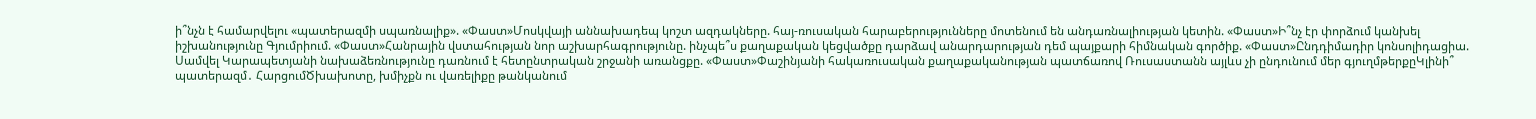ի՞նչն է համարվելու «պատերազմի սպառնալիք». «Փաստ»Մոսկվայի աննախադեպ կոշտ ազդակները. հայ-ռուսական հարաբերությունները մոտենում են անդառնալիության կետին. «Փաստ»Ի՞նչ էր փորձում կանխել իշխանությունը Գյումրիում. «Փաստ»Հանրային վստահության նոր աշխարհագրությունը. ինչպե՞ս քաղաքական կեցվածքը դարձավ անարդարության դեմ պայքարի հիմնական գործիք. «Փաստ»Ընդդիմադիր կոնսոլիդացիա. Սամվել Կարապետյանի նախաձեռնությունը դառնում է հետընտրական շրջանի առանցքը. «Փաստ»Փաշինյանի հակառուսական քաղաքականության պատճառով Ռուսաստանն այլևս չի ընդունում մեր գյուղմթերքըԿլինի՞ պատերազմ․ ՀարցումԾխախոտը, խմիչքն ու վառելիքը թանկանում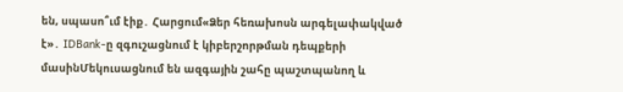են, սպասո՞ւմ էիք․ Հարցում«Ձեր հեռախոսն արգելափակված է»․ IDBank-ը զգուշացնում է կիբերշորթման դեպքերի մասինՄեկուսացնում են ազգային շահը պաշտպանող և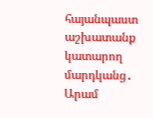հայանպաստ աշխատանք կատարող մարդկանց․ Արամ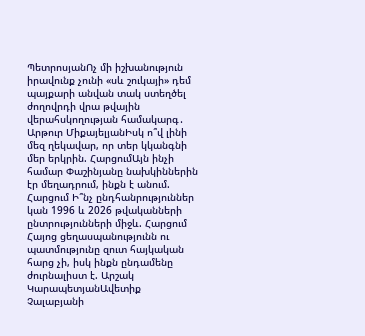ՊետրոսյանՈչ մի իշխանություն իրավունք չունի «սև շուկայի» դեմ պայքարի անվան տակ ստեղծել ժողովրդի վրա թվային վերահսկողության համակարգ․ Արթուր ՄիքայելյանԻսկ ո՞վ լինի մեզ ղեկավար, որ տեր կկանգնի մեր երկրին. ՀարցումԱյն ինչի համար Փաշինյանը նախկիններին էր մեղադրում, ինքն է անում. Հարցում Ի՞նչ ընդհանրություններ կան 1996 և 2026 թվականների ընտրությունների միջև. Հարցում Հայոց ցեղասպանությունն ու պատմությունը զուտ հայկական հարց չի, իսկ ինքն ընդամենը ժուրնալիստ է. Արշակ ԿարապետյանԱվետիք Չալաբյանի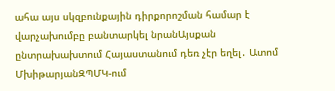ահա այս սկզբունքային դիրքորոշման համար է վարչախումբը բանտարկել նրանԱյսքան ընտրախախտում Հայաստանում դեռ չէր եղել․ Ատոմ ՄխիթարյանԶՊՄԿ-ում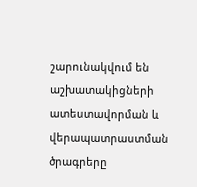շարունակվում են աշխատակիցների ատեստավորման և վերապատրաստման ծրագրերը